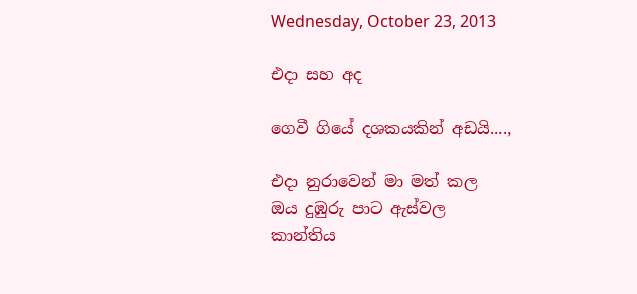Wednesday, October 23, 2013

එදා සහ අද

ගෙවී ගියේ දශකයකින් අඩයි....,

එදා නුරාවෙන් මා මත් කල
ඔය දුඹුරු පාට ඇස්වල
කාන්තිය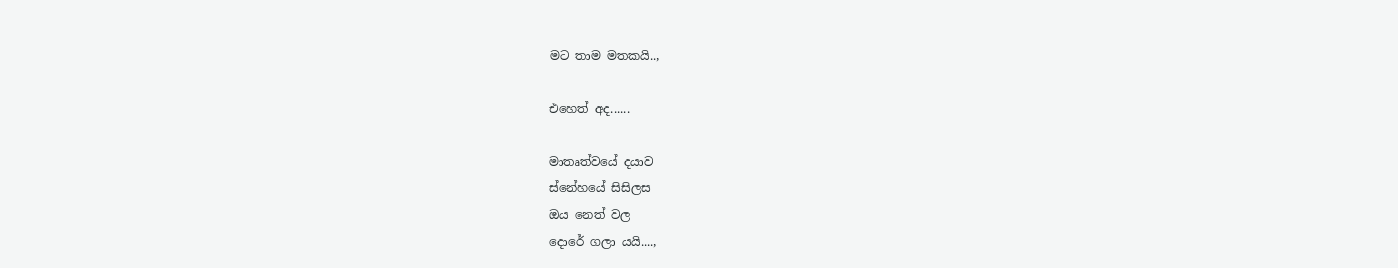මට තාම මතකයි..,

එහෙත් අද......

මාතෘත්වයේ දයාව
ස්නේහයේ සිසිලස
ඔය නෙත් වල
දොරේ ගලා යයි....,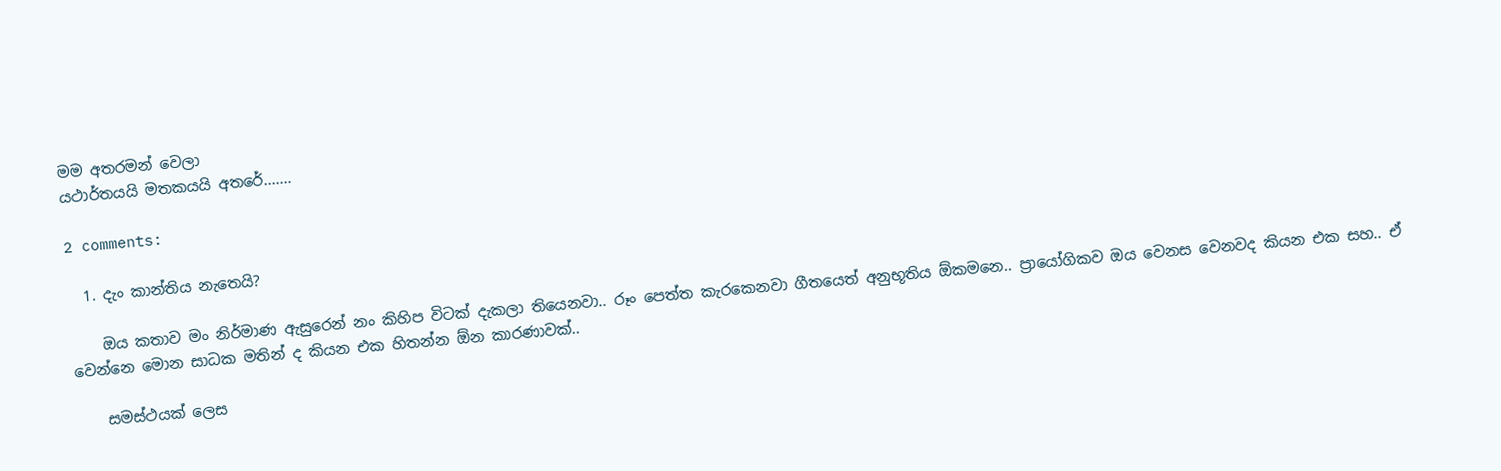මම අතරමන් වෙලා
යථාර්තයයි මතකයයි අතරේ.......

2 comments:

  1. දැං කාන්තිය නැතෙයි?

    ඔය කතාව මං නිර්මාණ ඇසුරෙන් නං කිහිප විටක් දැකලා තියෙනවා.. රූං පෙත්ත කැරකෙනවා ගීතයෙත් අනුභූතිය ඕකමනෙ.. ප්‍රායෝගිකව ඔය වෙනස වෙනවද කියන එක සහ.. ඒ වෙන්නෙ මොන සාධක මතින් ද කියන එක හිතන්න ඕන කාරණාවක්..

    සමස්ථයක් ලෙස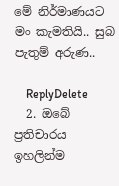මේ නිර්මාණයට මං කැමතියි.. සුබ පැතුම් අරුණ..

    ReplyDelete
  2. ඔබේ ප්‍රතිචාරය ඉහලින්ම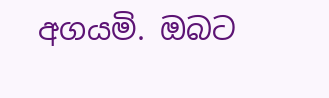අගයමි. ඔබට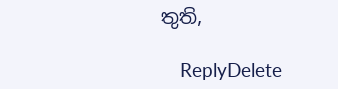තුති,

    ReplyDelete